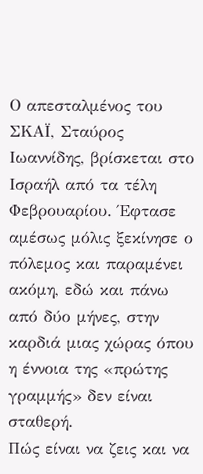Ο απεσταλμένος του ΣΚΑΪ, Σταύρος Ιωαννίδης, βρίσκεται στο Ισραήλ από τα τέλη Φεβρουαρίου. Έφτασε αμέσως μόλις ξεκίνησε ο πόλεμος και παραμένει ακόμη, εδώ και πάνω από δύο μήνες, στην καρδιά μιας χώρας όπου η έννοια της «πρώτης γραμμής» δεν είναι σταθερή.
Πώς είναι να ζεις και να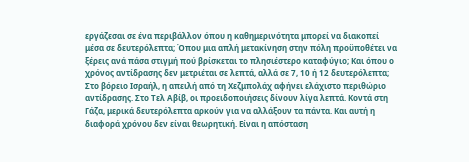εργάζεσαι σε ένα περιβάλλον όπου η καθημερινότητα μπορεί να διακοπεί μέσα σε δευτερόλεπτα; Όπου μια απλή μετακίνηση στην πόλη προϋποθέτει να ξέρεις ανά πάσα στιγμή πού βρίσκεται το πλησιέστερο καταφύγιο; Και όπου ο χρόνος αντίδρασης δεν μετριέται σε λεπτά, αλλά σε 7, 10 ή 12 δευτερόλεπτα;
Στο βόρειο Ισραήλ, η απειλή από τη Χεζμπολάχ αφήνει ελάχιστο περιθώριο αντίδρασης. Στο Τελ Αβίβ, οι προειδοποιήσεις δίνουν λίγα λεπτά. Κοντά στη Γάζα, μερικά δευτερόλεπτα αρκούν για να αλλάξουν τα πάντα. Και αυτή η διαφορά χρόνου δεν είναι θεωρητική. Είναι η απόσταση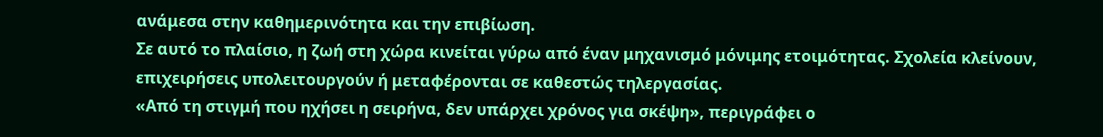ανάμεσα στην καθημερινότητα και την επιβίωση.
Σε αυτό το πλαίσιο, η ζωή στη χώρα κινείται γύρω από έναν μηχανισμό μόνιμης ετοιμότητας. Σχολεία κλείνουν, επιχειρήσεις υπολειτουργούν ή μεταφέρονται σε καθεστώς τηλεργασίας.
«Από τη στιγμή που ηχήσει η σειρήνα, δεν υπάρχει χρόνος για σκέψη», περιγράφει ο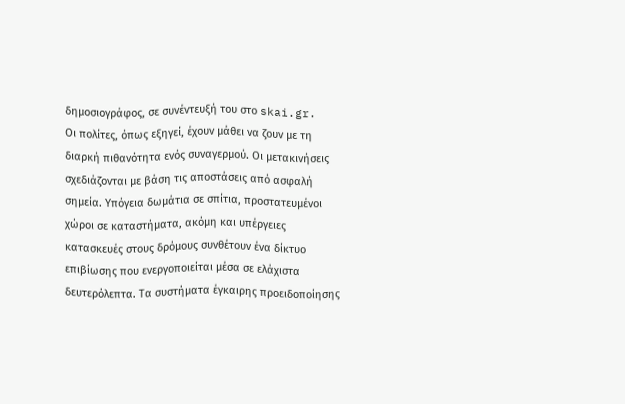δημοσιογράφος, σε συνέντευξή του στο skai.gr.
Οι πολίτες, όπως εξηγεί, έχουν μάθει να ζουν με τη διαρκή πιθανότητα ενός συναγερμού. Οι μετακινήσεις σχεδιάζονται με βάση τις αποστάσεις από ασφαλή σημεία. Υπόγεια δωμάτια σε σπίτια, προστατευμένοι χώροι σε καταστήματα, ακόμη και υπέργειες κατασκευές στους δρόμους συνθέτουν ένα δίκτυο επιβίωσης που ενεργοποιείται μέσα σε ελάχιστα δευτερόλεπτα. Τα συστήματα έγκαιρης προειδοποίησης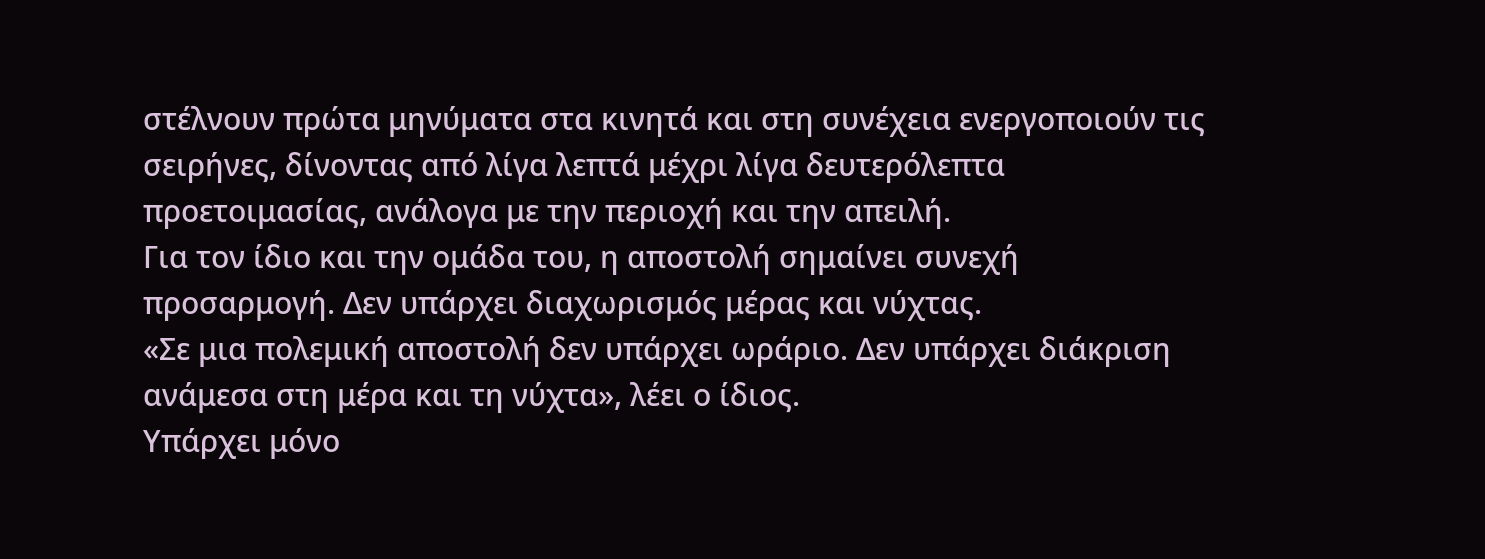στέλνουν πρώτα μηνύματα στα κινητά και στη συνέχεια ενεργοποιούν τις σειρήνες, δίνοντας από λίγα λεπτά μέχρι λίγα δευτερόλεπτα προετοιμασίας, ανάλογα με την περιοχή και την απειλή.
Για τον ίδιο και την ομάδα του, η αποστολή σημαίνει συνεχή προσαρμογή. Δεν υπάρχει διαχωρισμός μέρας και νύχτας.
«Σε μια πολεμική αποστολή δεν υπάρχει ωράριο. Δεν υπάρχει διάκριση ανάμεσα στη μέρα και τη νύχτα», λέει ο ίδιος.
Υπάρχει μόνο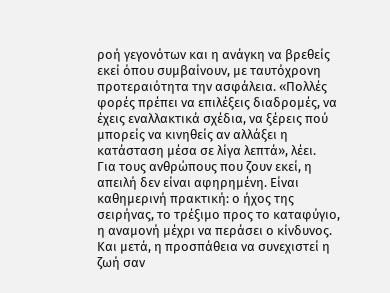ροή γεγονότων και η ανάγκη να βρεθείς εκεί όπου συμβαίνουν, με ταυτόχρονη προτεραιότητα την ασφάλεια. «Πολλές φορές πρέπει να επιλέξεις διαδρομές, να έχεις εναλλακτικά σχέδια, να ξέρεις πού μπορείς να κινηθείς αν αλλάξει η κατάσταση μέσα σε λίγα λεπτά», λέει.
Για τους ανθρώπους που ζουν εκεί, η απειλή δεν είναι αφηρημένη. Είναι καθημερινή πρακτική: ο ήχος της σειρήνας, το τρέξιμο προς το καταφύγιο, η αναμονή μέχρι να περάσει ο κίνδυνος. Και μετά, η προσπάθεια να συνεχιστεί η ζωή σαν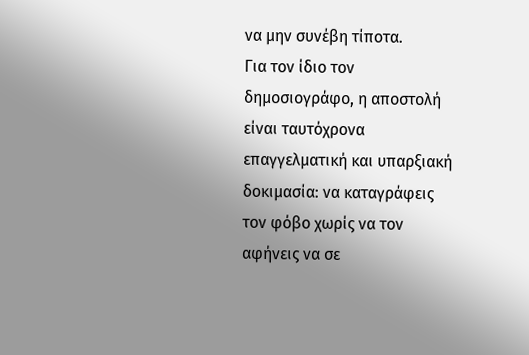να μην συνέβη τίποτα.
Για τον ίδιο τον δημοσιογράφο, η αποστολή είναι ταυτόχρονα επαγγελματική και υπαρξιακή δοκιμασία: να καταγράφεις τον φόβο χωρίς να τον αφήνεις να σε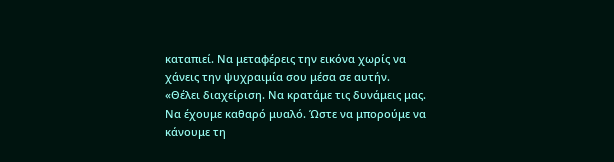καταπιεί. Να μεταφέρεις την εικόνα χωρίς να χάνεις την ψυχραιμία σου μέσα σε αυτήν.
«Θέλει διαχείριση. Να κρατάμε τις δυνάμεις μας. Να έχουμε καθαρό μυαλό. Ώστε να μπορούμε να κάνουμε τη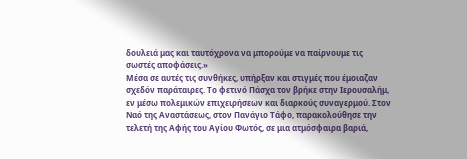δουλειά μας και ταυτόχρονα να μπορούμε να παίρνουμε τις σωστές αποφάσεις.»
Μέσα σε αυτές τις συνθήκες, υπήρξαν και στιγμές που έμοιαζαν σχεδόν παράταιρες. Το φετινό Πάσχα τον βρήκε στην Ιερουσαλήμ, εν μέσω πολεμικών επιχειρήσεων και διαρκούς συναγερμού. Στον Ναό της Αναστάσεως, στον Πανάγιο Τάφο, παρακολούθησε την τελετή της Αφής του Αγίου Φωτός, σε μια ατμόσφαιρα βαριά,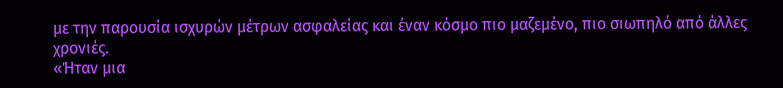με την παρουσία ισχυρών μέτρων ασφαλείας και έναν κόσμο πιο μαζεμένο, πιο σιωπηλό από άλλες χρονιές.
«Ήταν μια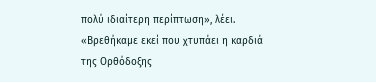πολύ ιδιαίτερη περίπτωση», λέει. «Βρεθήκαμε εκεί που χτυπάει η καρδιά της Ορθόδοξης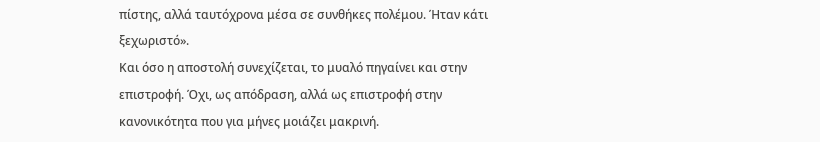πίστης, αλλά ταυτόχρονα μέσα σε συνθήκες πολέμου. Ήταν κάτι ξεχωριστό».
Και όσο η αποστολή συνεχίζεται, το μυαλό πηγαίνει και στην επιστροφή. Όχι, ως απόδραση, αλλά ως επιστροφή στην κανονικότητα που για μήνες μοιάζει μακρινή.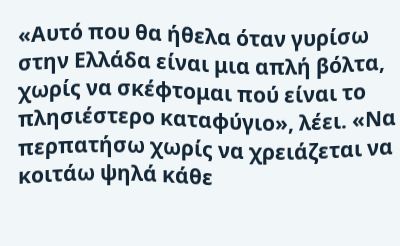«Αυτό που θα ήθελα όταν γυρίσω στην Ελλάδα είναι μια απλή βόλτα, χωρίς να σκέφτομαι πού είναι το πλησιέστερο καταφύγιο», λέει. «Να περπατήσω χωρίς να χρειάζεται να κοιτάω ψηλά κάθε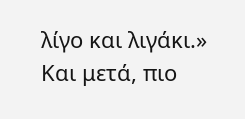λίγο και λιγάκι.»
Και μετά, πιο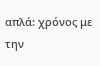απλά: χρόνος με την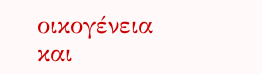οικογένεια και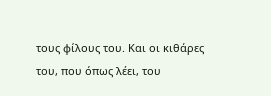τους φίλους του. Και οι κιθάρες του, που όπως λέει, του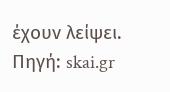έχουν λείψει.
Πηγή: skai.gr